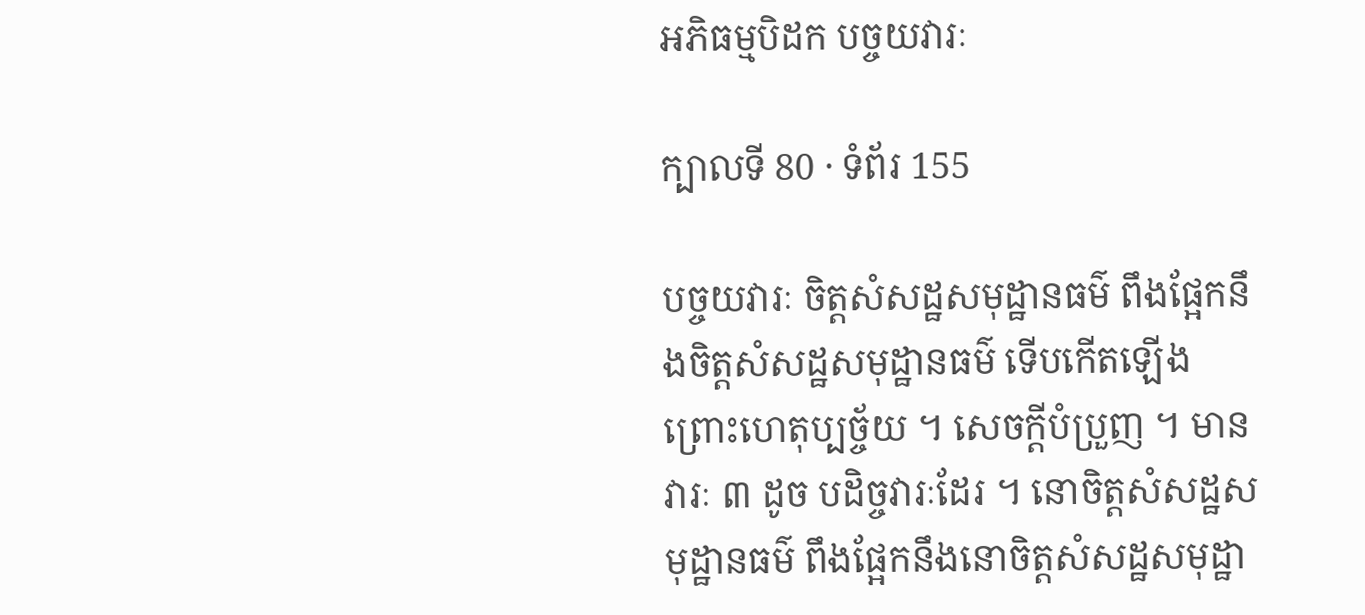អភិធម្មបិដក បច្ចយវារៈ

ក្បាលទី 80 · ទំព័រ 155

បច្ចយវារៈ ចិត្តសំសដ្ឋសមុដ្ឋានធម៌ ពឹងផ្អែកនឹងចិត្តសំសដ្ឋសមុដ្ឋានធម៌ ទើបកើតឡើង ព្រោះហេតុប្បច្ច័យ ។ សេចក្ដីបំប្រួញ ។ មានវារៈ ៣ ដូច បដិច្ចវារៈដែរ ។ នោចិត្តសំសដ្ឋសមុដ្ឋានធម៌ ពឹងផ្អែកនឹងនោចិត្តសំសដ្ឋសមុដ្ឋា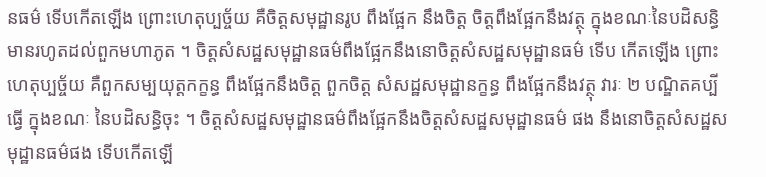នធម៌ ទើបកើតឡើង ព្រោះហេតុប្បច្ច័យ គឺចិត្តសមុដ្ឋានរូប ពឹងផ្អែក នឹងចិត្ត ចិត្តពឹងផ្អែកនឹងវត្ថុ ក្នុងខណៈនៃបដិសន្ធិ មានរហូតដល់ពួកមហាភូត ។ ចិត្តសំសដ្ឋសមុដ្ឋានធម៌ពឹងផ្អែកនឹងនោចិត្តសំសដ្ឋសមុដ្ឋានធម៌ ទើប កើតឡើង ព្រោះហេតុប្បច្ច័យ គឺពួកសម្បយុត្តកក្ខន្ធ ពឹងផ្អែកនឹងចិត្ត ពួកចិត្ត សំសដ្ឋសមុដ្ឋានក្ខន្ធ ពឹងផ្អែកនឹងវត្ថុ វារៈ ២ បណ្ឌិតគប្បីធ្វើ ក្នុងខណៈ នៃបដិសន្ធិចុះ ។ ចិត្តសំសដ្ឋសមុដ្ឋានធម៌ពឹងផ្អែកនឹងចិត្តសំសដ្ឋសមុដ្ឋានធម៌ ផង នឹងនោចិត្តសំសដ្ឋសមុដ្ឋានធម៌ផង ទើបកើតឡើ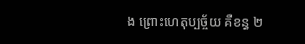ង ព្រោះហេតុប្បច្ច័យ គឺខន្ធ ២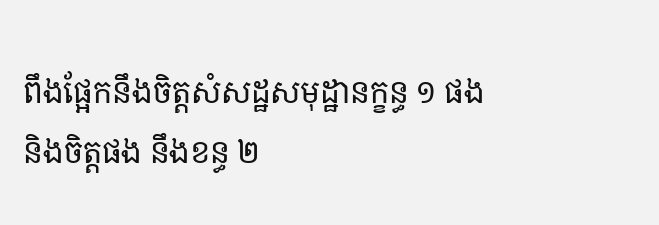ពឹងផ្អែកនឹងចិត្តសំសដ្ឋសមុដ្ឋានក្ខន្ធ ១ ផង និងចិត្តផង នឹងខន្ធ ២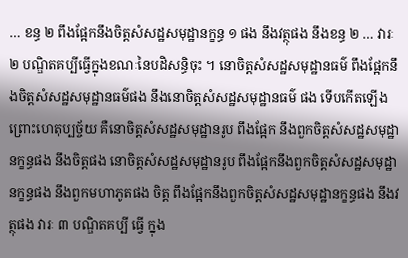… ខន្ធ ២ ពឹងផ្អែកនឹងចិត្តសំសដ្ឋសមុដ្ឋានក្ខន្ធ ១ ផង នឹងវត្ថុផង នឹងខន្ធ ២ … វារៈ ២ បណ្ឌិតគប្បីធ្វើក្នុងខណៈនៃបដិសន្ធិចុះ ។ នោចិត្តសំសដ្ឋសមុដ្ឋានធម៌ ពឹងផ្អែកនឹងចិត្តសំសដ្ឋសមុដ្ឋានធម៌ផង នឹងនោចិត្តសំសដ្ឋសមុដ្ឋានធម៌ ផង ទើបកើតឡើង ព្រោះហេតុប្បច្ច័យ គឺនោចិត្តសំសដ្ឋសមុដ្ឋានរូប ពឹងផ្អែក នឹងពួកចិត្តសំសដ្ឋសមុដ្ឋានក្ខន្ធផង នឹងចិត្តផង នោចិត្តសំសដ្ឋសមុដ្ឋានរូប ពឹងផ្អែកនឹងពួកចិត្តសំសដ្ឋសមុដ្ឋានក្ខន្ធផង នឹងពួកមហាភូតផង ចិត្ត ពឹងផ្អែកនឹងពួកចិត្តសំសដ្ឋសមុដ្ឋានក្ខន្ធផង នឹងវត្ថុផង វារៈ ៣ បណ្ឌិតគប្បី ធ្វើ ក្នុង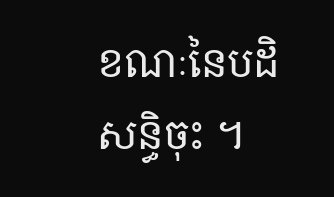ខណៈនៃបដិសន្ធិចុះ ។